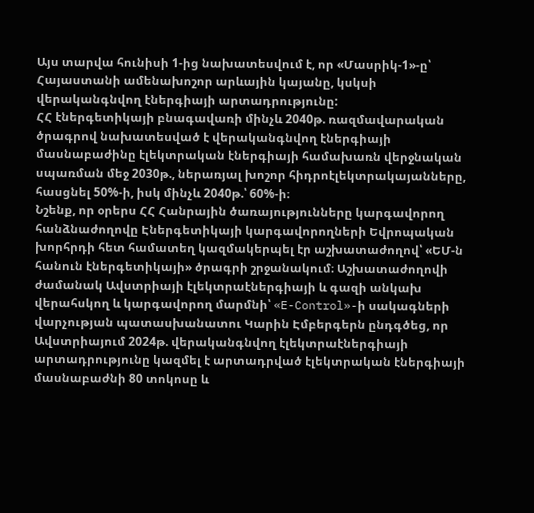Այս տարվա հունիսի 1-ից նախատեսվում է, որ «Մասրիկ-1»-ը՝ Հայաստանի ամենախոշոր արևային կայանը, կսկսի վերականգնվող էներգիայի արտադրությունը:
ՀՀ էներգետիկայի բնագավառի մինչև 2040թ. ռազմավարական ծրագրով նախատեսված է վերականգնվող էներգիայի մասնաբաժինը էլեկտրական էներգիայի համախառն վերջնական սպառման մեջ 2030թ., ներառյալ խոշոր հիդրոէլեկտրակայանները, հասցնել 50%-ի, իսկ մինչև 2040թ.՝ 60%-ի։
Նշենք, որ օրերս ՀՀ Հանրային ծառայությունները կարգավորող հանձնաժողովը Էներգետիկայի կարգավորողների Եվրոպական խորհրդի հետ համատեղ կազմակերպել էր աշխատաժողով՝ «ԵՄ-ն հանուն էներգետիկայի» ծրագրի շրջանակում։ Աշխատաժողովի ժամանակ Ավստրիայի էլեկտրաէներգիայի և գազի անկախ վերահսկող և կարգավորող մարմնի՝ «E-Control»-ի սակագների վարչության պատասխանատու Կարին Էմբերգերն ընդգծեց, որ Ավստրիայում 2024թ. վերականգնվող էլեկտրաէներգիայի արտադրությունը կազմել է արտադրված էլեկտրական էներգիայի մասնաբաժնի 80 տոկոսը և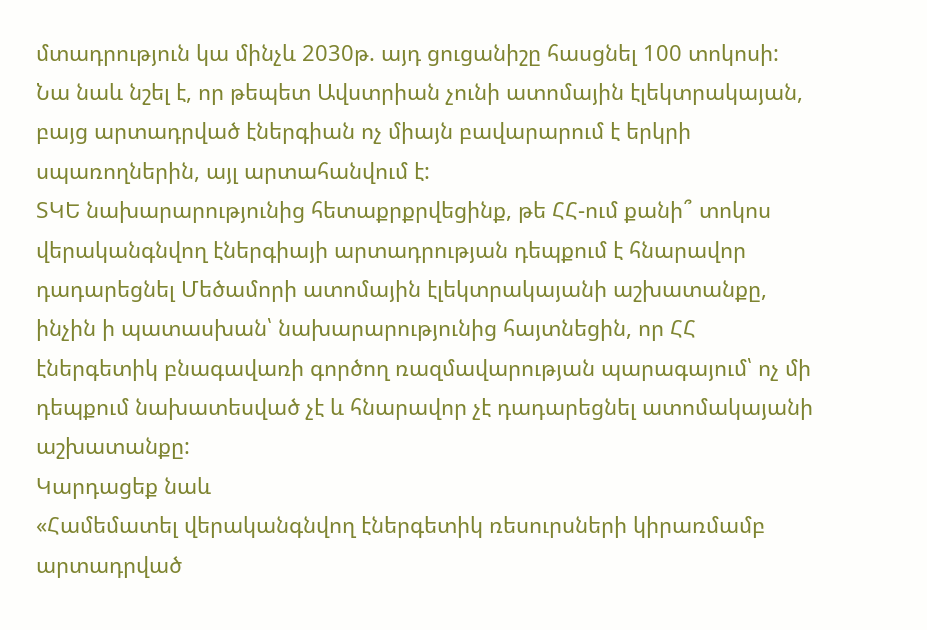մտադրություն կա մինչև 2030թ. այդ ցուցանիշը հասցնել 100 տոկոսի: Նա նաև նշել է, որ թեպետ Ավստրիան չունի ատոմային էլեկտրակայան, բայց արտադրված էներգիան ոչ միայն բավարարում է երկրի սպառողներին, այլ արտահանվում է:
ՏԿԵ նախարարությունից հետաքրքրվեցինք, թե ՀՀ-ում քանի՞ տոկոս վերականգնվող էներգիայի արտադրության դեպքում է հնարավոր դադարեցնել Մեծամորի ատոմային էլեկտրակայանի աշխատանքը, ինչին ի պատասխան՝ նախարարությունից հայտնեցին, որ ՀՀ էներգետիկ բնագավառի գործող ռազմավարության պարագայում՝ ոչ մի դեպքում նախատեսված չէ և հնարավոր չէ դադարեցնել ատոմակայանի աշխատանքը:
Կարդացեք նաև
«Համեմատել վերականգնվող էներգետիկ ռեսուրսների կիրառմամբ արտադրված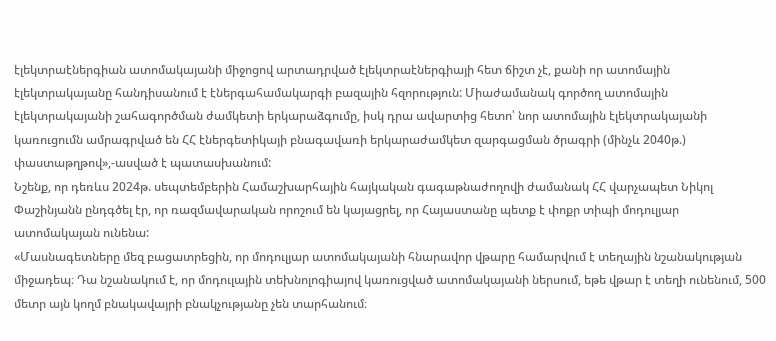էլեկտրաէներգիան ատոմակայանի միջոցով արտադրված էլեկտրաէներգիայի հետ ճիշտ չէ, քանի որ ատոմային էլեկտրակայանը հանդիսանում է էներգահամակարգի բազային հզորություն: Միաժամանակ գործող ատոմային էլեկտրակայանի շահագործման ժամկետի երկարաձգումը, իսկ դրա ավարտից հետո՝ նոր ատոմային էլեկտրակայանի կառուցումն ամրագրված են ՀՀ էներգետիկայի բնագավառի երկարաժամկետ զարգացման ծրագրի (մինչև 2040թ.) փաստաթղթով»,-ասված է պատասխանում:
Նշենք, որ դեռևս 2024թ. սեպտեմբերին Համաշխարհային հայկական գագաթնաժողովի ժամանակ ՀՀ վարչապետ Նիկոլ Փաշինյանն ընդգծել էր, որ ռազմավարական որոշում են կայացրել, որ Հայաստանը պետք է փոքր տիպի մոդուլյար ատոմակայան ունենա:
«Մասնագետները մեզ բացատրեցին, որ մոդուլյար ատոմակայանի հնարավոր վթարը համարվում է տեղային նշանակության միջադեպ։ Դա նշանակում է, որ մոդուլային տեխնոլոգիայով կառուցված ատոմակայանի ներսում, եթե վթար է տեղի ունենում, 500 մետր այն կողմ բնակավայրի բնակչությանը չեն տարհանում։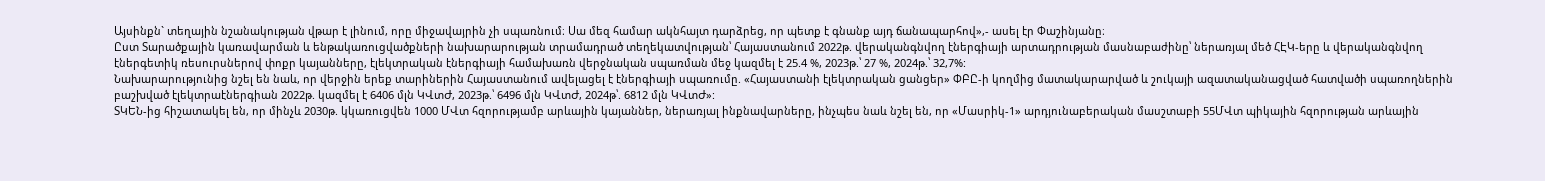Այսինքն` տեղային նշանակության վթար է լինում, որը միջավայրին չի սպառնում։ Սա մեզ համար ակնհայտ դարձրեց, որ պետք է գնանք այդ ճանապարհով»,- ասել էր Փաշինյանը։
Ըստ Տարածքային կառավարման և ենթակառուցվածքների նախարարության տրամադրած տեղեկատվության՝ Հայաստանում 2022թ. վերականգնվող էներգիայի արտադրության մասնաբաժինը՝ ներառյալ մեծ ՀԷԿ-երը և վերականգնվող էներգետիկ ռեսուրսներով փոքր կայանները, էլեկտրական էներգիայի համախառն վերջնական սպառման մեջ կազմել է 25.4 %, 2023թ.՝ 27 %, 2024թ.՝ 32,7%:
Նախարարությունից նշել են նաև, որ վերջին երեք տարիներին Հայաստանում ավելացել է էներգիայի սպառումը. «Հայաստանի էլեկտրական ցանցեր» ՓԲԸ-ի կողմից մատակարարված և շուկայի ազատականացված հատվածի սպառողներին բաշխված էլեկտրաէներգիան 2022թ. կազմել է 6406 մլն ԿՎտԺ, 2023թ.՝ 6496 մլն ԿՎտԺ, 2024թ՝. 6812 մլն ԿՎտԺ»:
ՏԿԵՆ-ից հիշատակել են, որ մինչև 2030թ. կկառուցվեն 1000 ՄՎտ հզորությամբ արևային կայաններ, ներառյալ ինքնավարները, ինչպես նաև նշել են, որ «Մասրիկ-1» արդյունաբերական մասշտաբի 55ՄՎտ պիկային հզորության արևային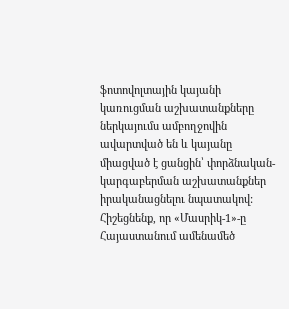ֆոտովոլտային կայանի կառուցման աշխատանքները ներկայումս ամբողջովին ավարտված են և կայանը միացված է ցանցին՝ փորձնական-կարգաբերման աշխատանքներ իրականացնելու նպատակով:
Հիշեցնենք, որ «Մասրիկ-1»-ը Հայաստանում ամենամեծ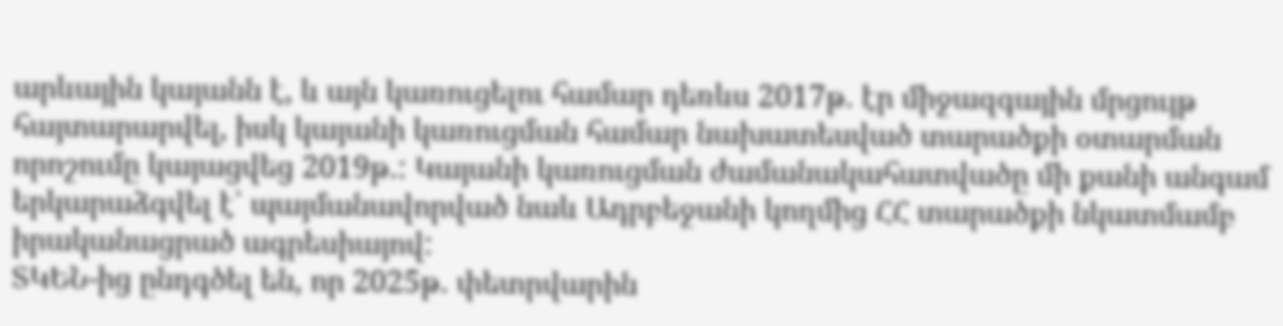արևային կայանն է, և այն կառուցելու համար դեռևս 2017թ. էր միջազգային մրցույթ հայտարարվել, իսկ կայանի կառուցման համար նախատեսված տարածքի օտարման որոշումը կայացվեց 2019թ.: Կայանի կառուցման ժամանակահատվածը մի քանի անգամ երկարաձգվել է՝ պայմանավորված նաև Ադրբեջանի կողմից ՀՀ տարածքի նկատմամբ իրականացրած ագրեսիայով:
ՏԿԵՆ-ից ընդգծել են, որ 2025թ. փետրվարին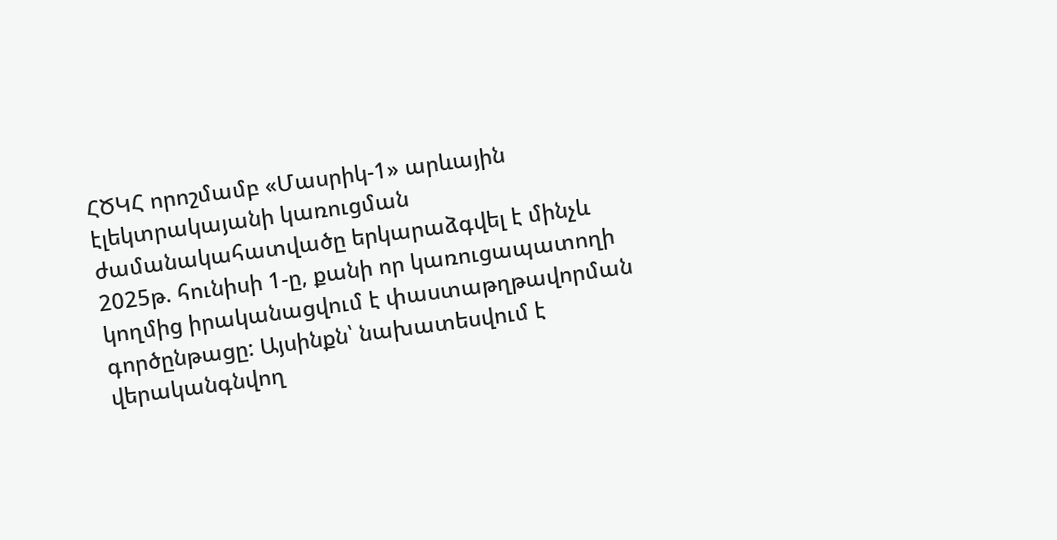ՀԾԿՀ որոշմամբ «Մասրիկ-1» արևային էլեկտրակայանի կառուցման ժամանակահատվածը երկարաձգվել է մինչև 2025թ. հունիսի 1-ը, քանի որ կառուցապատողի կողմից իրականացվում է փաստաթղթավորման գործընթացը: Այսինքն՝ նախատեսվում է վերականգնվող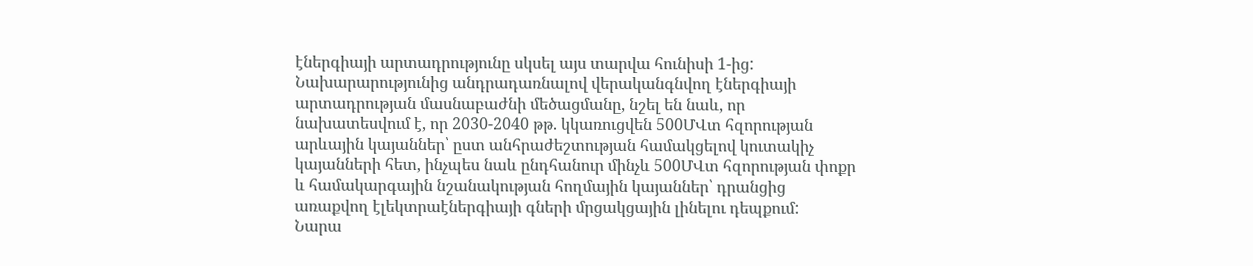էներգիայի արտադրությունը սկսել այս տարվա հունիսի 1-ից:
Նախարարությունից անդրադառնալով վերականգնվող էներգիայի արտադրության մասնաբաժնի մեծացմանը, նշել են նաև, որ նախատեսվում է, որ 2030-2040 թթ. կկառուցվեն 500ՄՎտ հզորության արևային կայաններ՝ ըստ անհրաժեշտության համակցելով կուտակիչ կայանների հետ, ինչպես նաև ընդհանուր մինչև 500ՄՎտ հզորության փոքր և համակարգային նշանակության հողմային կայաններ՝ դրանցից առաքվող էլեկտրաէներգիայի գների մրցակցային լինելու դեպքում:
Նարա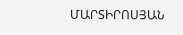ՄԱՐՏԻՐՈՍՅԱՆ